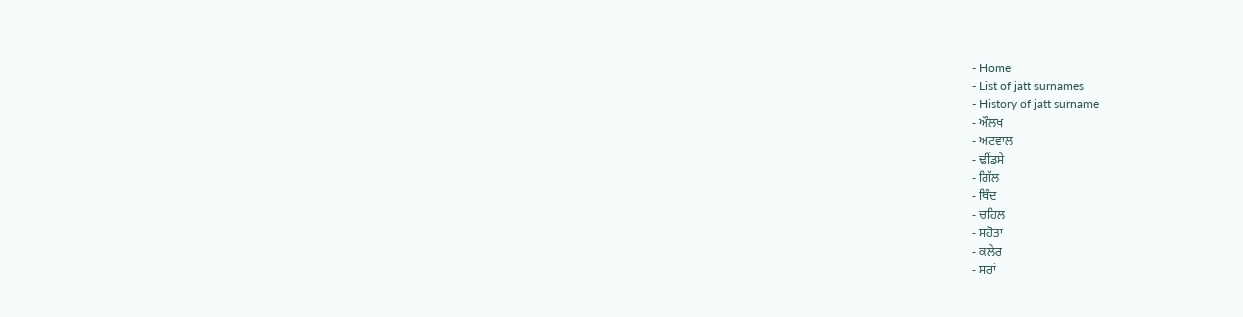- Home
- List of jatt surnames
- History of jatt surname
- ਔਲਖ
- ਅਟਵਾਲ
- ਢੀਂਡਸੇ
- ਗਿੱਲ
- ਥਿੰਦ
- ਚਹਿਲ
- ਸਹੋਤਾ
- ਕਲੇਰ
- ਸਰਾਂ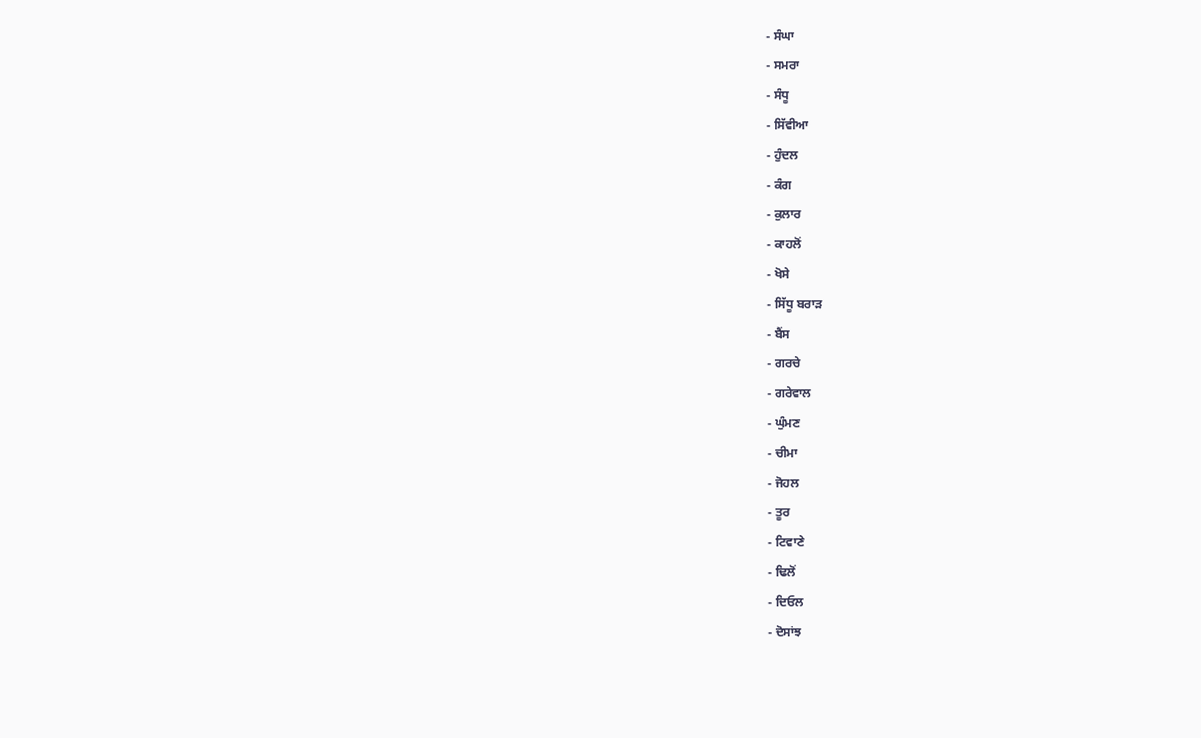- ਸੰਘਾ
- ਸਮਰਾ
- ਸੰਧੂ
- ਸਿੱਵੀਆ
- ਹੁੰਦਲ
- ਕੰਗ
- ਕੁਲਾਰ
- ਕਾਹਲੋਂ
- ਖੋਸੇ
- ਸਿੱਧੂ ਬਰਾੜ
- ਬੈਂਸ
- ਗਰਚੇ
- ਗਰੇਵਾਲ
- ਘੁੰਮਣ
- ਚੀਮਾ
- ਜੋਹਲ
- ਤੂਰ
- ਟਿਵਾਣੇ
- ਢਿਲੋਂ
- ਦਿਓਲ
- ਦੋਸਾਂਝ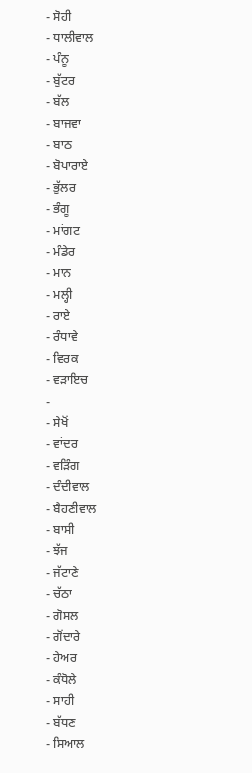- ਸੋਹੀ
- ਧਾਲੀਵਾਲ
- ਪੰਨੂ
- ਬੁੱਟਰ
- ਬੱਲ
- ਬਾਜਵਾ
- ਬਾਠ
- ਬੋਪਾਰਾਏ
- ਭੁੱਲਰ
- ਭੰਗੂ
- ਮਾਂਗਟ
- ਮੰਡੇਰ
- ਮਾਨ
- ਮਲ੍ਹੀ
- ਰਾਏ
- ਰੰਧਾਵੇ
- ਵਿਰਕ
- ਵੜਾਇਚ
-
- ਸੇਖੋਂ
- ਵਾਂਦਰ
- ਵੜਿੰਗ
- ਦੰਦੀਵਾਲ
- ਬੈਹਣੀਵਾਲ
- ਬਾਸੀ
- ਝੱਜ
- ਜੱਟਾਣੇ
- ਚੱਠਾ
- ਗੋਸਲ
- ਗੋਂਦਾਰੇ
- ਹੇਅਰ
- ਕੰਧੋਲੇ
- ਸਾਹੀ
- ਬੱਧਣ
- ਸਿਆਲ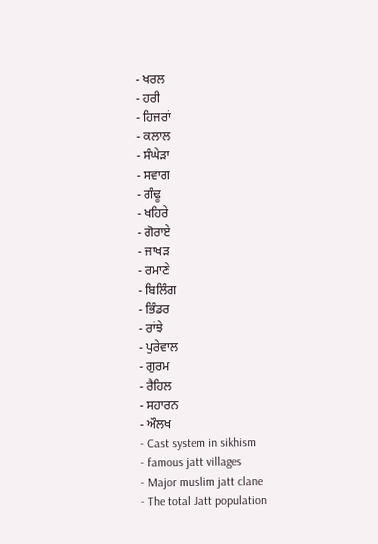- ਖਰਲ
- ਹਰੀ
- ਹਿਜਰਾਂ
- ਕਲਾਲ
- ਸੰਘੇੜਾ
- ਸਵਾਗ
- ਗੰਢੂ
- ਖਹਿਰੇ
- ਗੋਰਾਏ
- ਜਾਖੜ
- ਰਮਾਣੇ
- ਬਿਲਿੰਗ
- ਭਿੰਡਰ
- ਰਾਂਝੇ
- ਪੁਰੇਵਾਲ
- ਗੁਰਮ
- ਰੈਹਿਲ
- ਸਹਾਰਨ
- ਔਲਖ
- Cast system in sikhism
- famous jatt villages
- Major muslim jatt clane
- The total Jatt population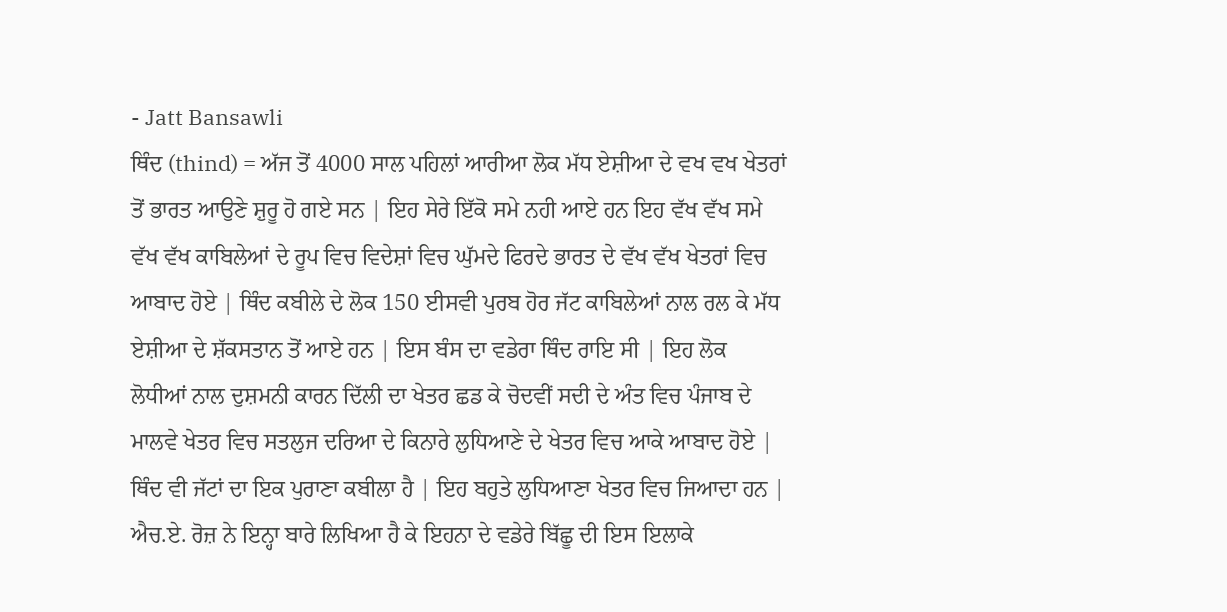- Jatt Bansawli
ਥਿੰਦ (thind) = ਅੱਜ ਤੋਂ 4000 ਸਾਲ ਪਹਿਲਾਂ ਆਰੀਆ ਲੋਕ ਮੱਧ ਏਸ਼ੀਆ ਦੇ ਵਖ ਵਖ ਖੇਤਰਾਂ ਤੋਂ ਭਾਰਤ ਆਉਣੇ ਸ਼ੁਰੂ ਹੋ ਗਏ ਸਨ | ਇਹ ਸੇਰੇ ਇੱਕੋ ਸਮੇ ਨਹੀ ਆਏ ਹਨ ਇਹ ਵੱਖ ਵੱਖ ਸਮੇ ਵੱਖ ਵੱਖ ਕਾਬਿਲੇਆਂ ਦੇ ਰੂਪ ਵਿਚ ਵਿਦੇਸ਼ਾਂ ਵਿਚ ਘੁੱਮਦੇ ਫਿਰਦੇ ਭਾਰਤ ਦੇ ਵੱਖ ਵੱਖ ਖੇਤਰਾਂ ਵਿਚ ਆਬਾਦ ਹੋਏ | ਥਿੰਦ ਕਬੀਲੇ ਦੇ ਲੋਕ 150 ਈਸਵੀ ਪੁਰਬ ਹੋਰ ਜੱਟ ਕਾਬਿਲੇਆਂ ਨਾਲ ਰਲ ਕੇ ਮੱਧ ਏਸ਼ੀਆ ਦੇ ਸ਼ੱਕਸਤਾਨ ਤੋਂ ਆਏ ਹਨ | ਇਸ ਬੰਸ ਦਾ ਵਡੇਰਾ ਥਿੰਦ ਰਾਇ ਸੀ | ਇਹ ਲੋਕ ਲੋਧੀਆਂ ਨਾਲ ਦੁਸ਼ਮਨੀ ਕਾਰਨ ਦਿੱਲੀ ਦਾ ਖੇਤਰ ਛਡ ਕੇ ਚੋਦਵੀਂ ਸਦੀ ਦੇ ਅੰਤ ਵਿਚ ਪੰਜਾਬ ਦੇ ਮਾਲਵੇ ਖੇਤਰ ਵਿਚ ਸਤਲੁਜ ਦਰਿਆ ਦੇ ਕਿਨਾਰੇ ਲੁਧਿਆਣੇ ਦੇ ਖੇਤਰ ਵਿਚ ਆਕੇ ਆਬਾਦ ਹੋਏ | ਥਿੰਦ ਵੀ ਜੱਟਾਂ ਦਾ ਇਕ ਪੁਰਾਣਾ ਕਬੀਲਾ ਹੈ | ਇਹ ਬਹੁਤੇ ਲੁਧਿਆਣਾ ਖੇਤਰ ਵਿਚ ਜਿਆਦਾ ਹਨ | ਐਚ.ਏ. ਰੋਜ਼ ਨੇ ਇਨ੍ਹਾ ਬਾਰੇ ਲਿਖਿਆ ਹੈ ਕੇ ਇਹਨਾ ਦੇ ਵਡੇਰੇ ਬਿੱਛੂ ਦੀ ਇਸ ਇਲਾਕੇ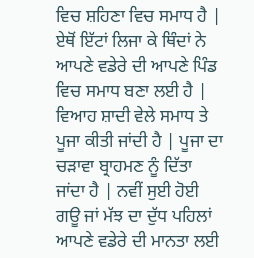ਵਿਚ ਸ਼ਹਿਣਾ ਵਿਚ ਸਮਾਧ ਹੈ | ਏਥੋਂ ਇੱਟਾਂ ਲਿਜਾ ਕੇ ਥਿੰਦਾਂ ਨੇ ਆਪਣੇ ਵਡੇਰੇ ਦੀ ਆਪਣੇ ਪਿੰਡ ਵਿਚ ਸਮਾਧ ਬਣਾ ਲਈ ਹੈ | ਵਿਆਹ ਸ਼ਾਦੀ ਵੇਲੇ ਸਮਾਧ ਤੇ ਪੂਜਾ ਕੀਤੀ ਜਾਂਦੀ ਹੈ | ਪੂਜਾ ਦਾ ਚੜਾਵਾ ਬ੍ਰਾਹਮਣ ਨੂੰ ਦਿੱਤਾ ਜਾਂਦਾ ਹੈ | ਨਵੀਂ ਸੁਈ ਹੋਈ ਗਊ ਜਾਂ ਮੱਝ ਦਾ ਦੁੱਧ ਪਹਿਲਾਂ ਆਪਣੇ ਵਡੇਰੇ ਦੀ ਮਾਨਤਾ ਲਈ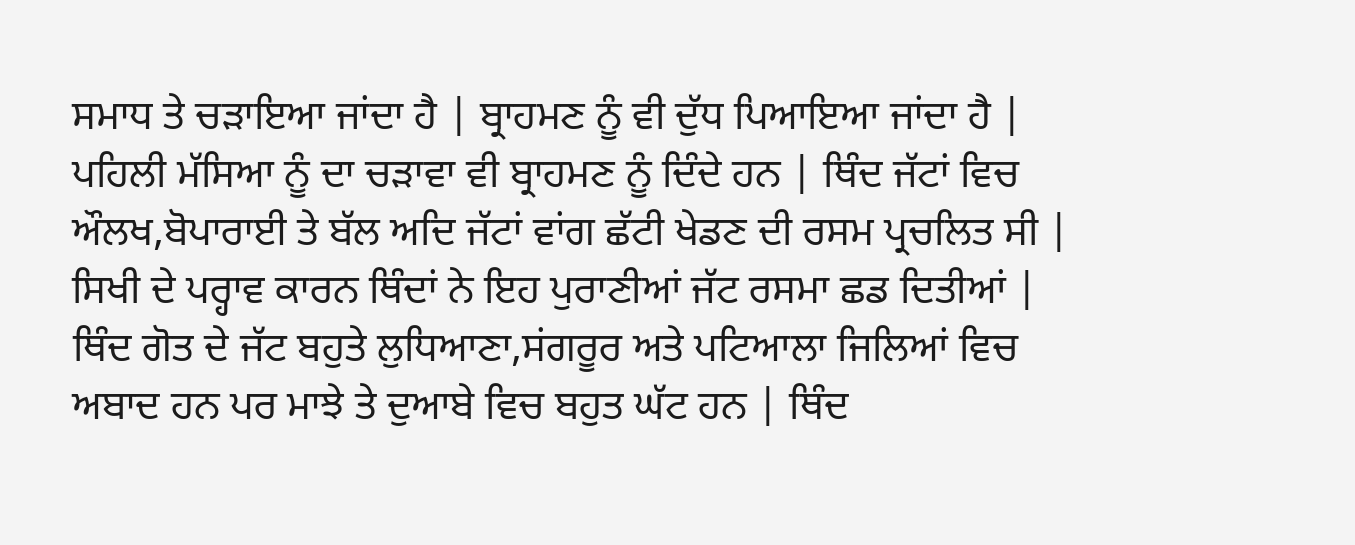ਸਮਾਧ ਤੇ ਚੜਾਇਆ ਜਾਂਦਾ ਹੈ | ਬ੍ਰਾਹਮਣ ਨੂੰ ਵੀ ਦੁੱਧ ਪਿਆਇਆ ਜਾਂਦਾ ਹੈ | ਪਹਿਲੀ ਮੱਸਿਆ ਨੂੰ ਦਾ ਚੜਾਵਾ ਵੀ ਬ੍ਰਾਹਮਣ ਨੂੰ ਦਿੰਦੇ ਹਨ | ਥਿੰਦ ਜੱਟਾਂ ਵਿਚ ਔਲਖ,ਬੋਪਾਰਾਈ ਤੇ ਬੱਲ ਅਦਿ ਜੱਟਾਂ ਵਾਂਗ ਛੱਟੀ ਖੇਡਣ ਦੀ ਰਸਮ ਪ੍ਰਚਲਿਤ ਸੀ | ਸਿਖੀ ਦੇ ਪਰ੍ਹਾਵ ਕਾਰਨ ਥਿੰਦਾਂ ਨੇ ਇਹ ਪੁਰਾਣੀਆਂ ਜੱਟ ਰਸਮਾ ਛਡ ਦਿਤੀਆਂ | ਥਿੰਦ ਗੋਤ ਦੇ ਜੱਟ ਬਹੁਤੇ ਲੁਧਿਆਣਾ,ਸਂਗਰੂਰ ਅਤੇ ਪਟਿਆਲਾ ਜਿਲਿਆਂ ਵਿਚ ਅਬਾਦ ਹਨ ਪਰ ਮਾਝੇ ਤੇ ਦੁਆਬੇ ਵਿਚ ਬਹੁਤ ਘੱਟ ਹਨ | ਥਿੰਦ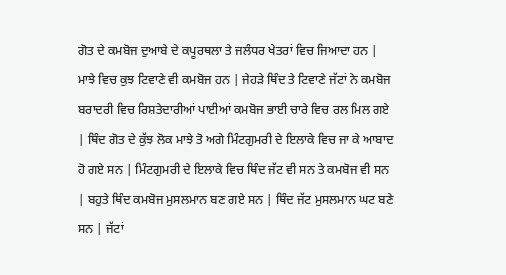ਗੋਤ ਦੇ ਕਮਬੋਜ ਦੁਆਬੇ ਦੇ ਕਪੂਰਥਲਾ ਤੇ ਜਲੰਧਰ ਖੇਤਰਾਂ ਵਿਚ ਜਿਆਦਾ ਹਨ | ਮਾਝੇ ਵਿਚ ਕੁਝ ਟਿਵਾਣੇ ਵੀ ਕਮਬੋਜ ਹਨ | ਜੇਹੜੇ ਥਿੰਦ ਤੇ ਟਿਵਾਣੇ ਜੱਟਾਂ ਨੇ ਕਮਬੋਜ ਬਰਾਦਰੀ ਵਿਚ ਰਿਸ਼ਤੇਦਾਰੀਆਂ ਪਾਈਆਂ ਕਮਬੋਜ ਭਾਈ ਚਾਰੇ ਵਿਚ ਰਲ ਮਿਲ ਗਏ | ਥਿੰਦ ਗੋਤ ਦੇ ਕੁੱਝ ਲੋਕ ਮਾਝੇ ਤੋ ਅਗੇ ਮਿੰਟਗੁਮਰੀ ਦੇ ਇਲਾਕੇ ਵਿਚ ਜਾ ਕੇ ਆਬਾਦ ਹੋ ਗਏ ਸਨ | ਮਿੰਟਗੁਮਰੀ ਦੇ ਇਲਾਕੇ ਵਿਚ ਥਿੰਦ ਜੱਟ ਵੀ ਸਨ ਤੇ ਕਮਬੋਜ ਵੀ ਸਨ | ਬਹੁਤੇ ਥਿੰਦ ਕਮਬੋਜ ਮੁਸਲਮਾਨ ਬਣ ਗਏ ਸਨ | ਥਿੰਦ ਜੱਟ ਮੁਸਲਮਾਨ ਘਟ ਬਣੇ ਸਨ | ਜੱਟਾਂ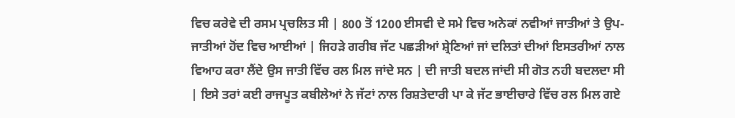ਵਿਚ ਕਰੇਵੇ ਦੀ ਰਸਮ ਪ੍ਰਚਲਿਤ ਸੀ | 800 ਤੋਂ 1200 ਈਸਵੀ ਦੇ ਸਮੇ ਵਿਚ ਅਨੇਕਾਂ ਨਵੀਆਂ ਜਾਤੀਆਂ ਤੇ ਉਪ-ਜਾਤੀਆਂ ਹੋਂਦ ਵਿਚ ਆਈਆਂ | ਜਿਹੜੇ ਗਰੀਬ ਜੱਟ ਪਛੜੀਆਂ ਸ਼੍ਰੇਣਿਆਂ ਜਾਂ ਦਲਿਤਾਂ ਦੀਆਂ ਇਸਤਰੀਆਂ ਨਾਲ ਵਿਆਹ ਕਰਾ ਲੈਂਦੇ ਉਸ ਜਾਤੀ ਵਿੱਚ ਰਲ ਮਿਲ ਜਾਂਦੇ ਸਨ | ਦੀ ਜਾਤੀ ਬਦਲ ਜਾਂਦੀ ਸੀ ਗੋਤ ਨਹੀ ਬਦਲਦਾ ਸੀ | ਇਸੇ ਤਰਾਂ ਕਈ ਰਾਜਪੂਤ ਕਬੀਲੇਆਂ ਨੇ ਜੱਟਾਂ ਨਾਲ ਰਿਸ਼ਤੇਦਾਰੀ ਪਾ ਕੇ ਜੱਟ ਭਾਈਚਾਰੇ ਵਿੱਚ ਰਲ ਮਿਲ ਗਏ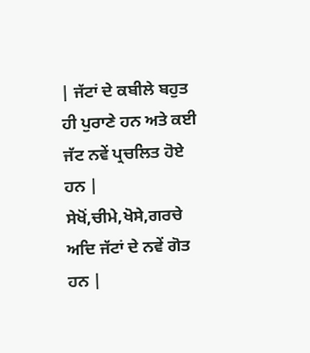| ਜੱਟਾਂ ਦੇ ਕਬੀਲੇ ਬਹੁਤ ਹੀ ਪੁਰਾਣੇ ਹਨ ਅਤੇ ਕਈ ਜੱਟ ਨਵੇਂ ਪ੍ਰਚਲਿਤ ਹੋਏ ਹਨ | ਸੇਖੋਂ,ਚੀਮੇ,ਖੋਸੇ,ਗਰਚੇ ਅਦਿ ਜੱਟਾਂ ਦੇ ਨਵੇਂ ਗੋਤ ਹਨ |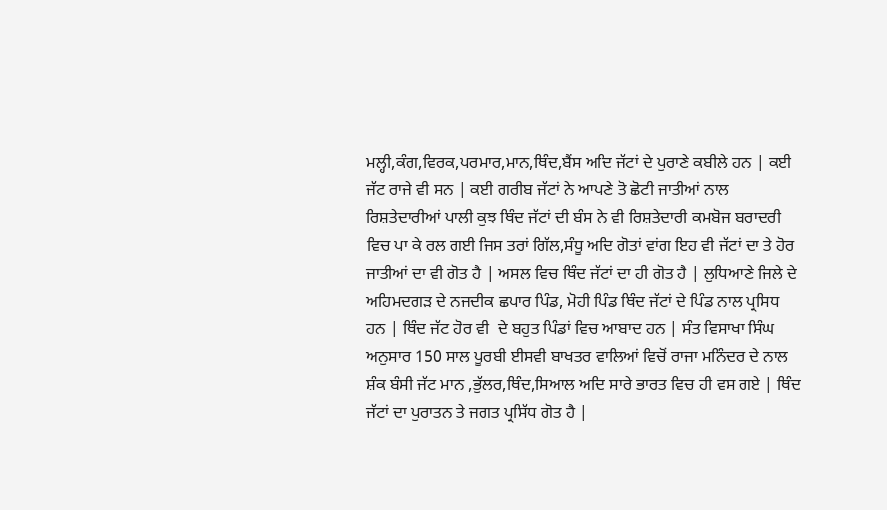ਮਲ੍ਹੀ,ਕੰਗ,ਵਿਰਕ,ਪਰਮਾਰ,ਮਾਨ,ਥਿੰਦ,ਬੈਂਸ ਅਦਿ ਜੱਟਾਂ ਦੇ ਪੁਰਾਣੇ ਕਬੀਲੇ ਹਨ | ਕਈ ਜੱਟ ਰਾਜੇ ਵੀ ਸਨ | ਕਈ ਗਰੀਬ ਜੱਟਾਂ ਨੇ ਆਪਣੇ ਤੋ ਛੋਟੀ ਜਾਤੀਆਂ ਨਾਲ ਰਿਸ਼ਤੇਦਾਰੀਆਂ ਪਾਲੀ ਕੁਝ ਥਿੰਦ ਜੱਟਾਂ ਦੀ ਬੰਸ ਨੇ ਵੀ ਰਿਸ਼ਤੇਦਾਰੀ ਕਮਬੋਜ ਬਰਾਦਰੀ ਵਿਚ ਪਾ ਕੇ ਰਲ ਗਈ ਜਿਸ ਤਰਾਂ ਗਿੱਲ,ਸੰਧੂ ਅਦਿ ਗੋਤਾਂ ਵਾਂਗ ਇਹ ਵੀ ਜੱਟਾਂ ਦਾ ਤੇ ਹੋਰ ਜਾਤੀਆਂ ਦਾ ਵੀ ਗੋਤ ਹੈ | ਅਸਲ ਵਿਚ ਥਿੰਦ ਜੱਟਾਂ ਦਾ ਹੀ ਗੋਤ ਹੈ | ਲੁਧਿਆਣੇ ਜਿਲੇ ਦੇ ਅਹਿਮਦਗੜ ਦੇ ਨਜਦੀਕ ਛਪਾਰ ਪਿੰਡ, ਮੋਹੀ ਪਿੰਡ ਥਿੰਦ ਜੱਟਾਂ ਦੇ ਪਿੰਡ ਨਾਲ ਪ੍ਰਸਿਧ ਹਨ | ਥਿੰਦ ਜੱਟ ਹੋਰ ਵੀ  ਦੇ ਬਹੁਤ ਪਿੰਡਾਂ ਵਿਚ ਆਬਾਦ ਹਨ | ਸੰਤ ਵਿਸਾਖਾ ਸਿੰਘ ਅਨੁਸਾਰ 150 ਸਾਲ ਪੂਰਬੀ ਈਸਵੀ ਬਾਖਤਰ ਵਾਲਿਆਂ ਵਿਚੋਂ ਰਾਜਾ ਮਨਿੰਦਰ ਦੇ ਨਾਲ ਸ਼ੰਕ ਬੰਸੀ ਜੱਟ ਮਾਨ ,ਭੁੱਲਰ,ਥਿੰਦ,ਸਿਆਲ ਅਦਿ ਸਾਰੇ ਭਾਰਤ ਵਿਚ ਹੀ ਵਸ ਗਏ | ਥਿੰਦ ਜੱਟਾਂ ਦਾ ਪੁਰਾਤਨ ਤੇ ਜਗਤ ਪ੍ਰਸਿੱਧ ਗੋਤ ਹੈ |